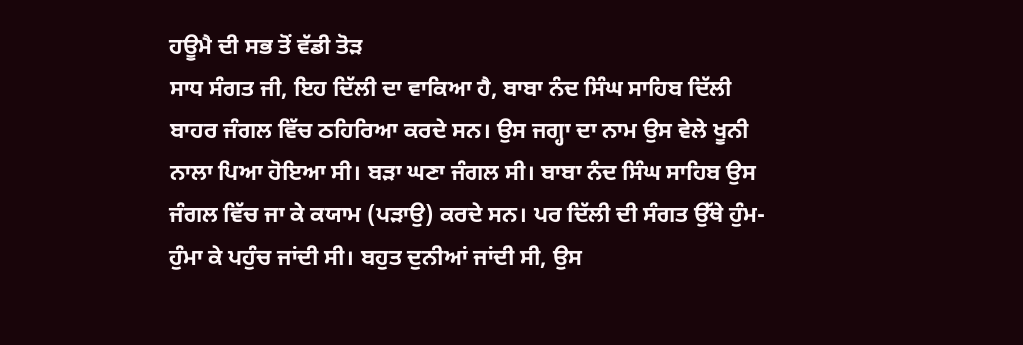ਹਊਮੈ ਦੀ ਸਭ ਤੋਂ ਵੱਡੀ ਤੋੜ
ਸਾਧ ਸੰਗਤ ਜੀ, ਇਹ ਦਿੱਲੀ ਦਾ ਵਾਕਿਆ ਹੈ, ਬਾਬਾ ਨੰਦ ਸਿੰਘ ਸਾਹਿਬ ਦਿੱਲੀ ਬਾਹਰ ਜੰਗਲ ਵਿੱਚ ਠਹਿਰਿਆ ਕਰਦੇ ਸਨ। ਉਸ ਜਗ੍ਹਾ ਦਾ ਨਾਮ ਉਸ ਵੇਲੇ ਖੂਨੀ ਨਾਲਾ ਪਿਆ ਹੋਇਆ ਸੀ। ਬੜਾ ਘਣਾ ਜੰਗਲ ਸੀ। ਬਾਬਾ ਨੰਦ ਸਿੰਘ ਸਾਹਿਬ ਉਸ ਜੰਗਲ ਵਿੱਚ ਜਾ ਕੇ ਕਯਾਮ (ਪੜਾਉ) ਕਰਦੇ ਸਨ। ਪਰ ਦਿੱਲੀ ਦੀ ਸੰਗਤ ਉੱਥੇ ਹੁੰਮ-ਹੁੰਮਾ ਕੇ ਪਹੁੰਚ ਜਾਂਦੀ ਸੀ। ਬਹੁਤ ਦੁਨੀਆਂ ਜਾਂਦੀ ਸੀ, ਉਸ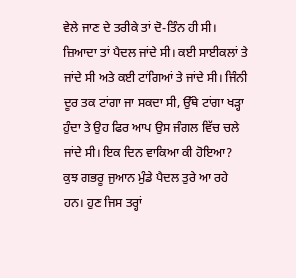ਵੇਲੇ ਜਾਣ ਦੇ ਤਰੀਕੇ ਤਾਂ ਦੋ-ਤਿੰਨ ਹੀ ਸੀ। ਜ਼ਿਆਦਾ ਤਾਂ ਪੈਦਲ ਜਾਂਦੇ ਸੀ। ਕਈ ਸਾਈਕਲਾਂ ਤੇ ਜਾਂਦੇ ਸੀ ਅਤੇ ਕਈ ਟਾਂਗਿਆਂ ਤੇ ਜਾਂਦੇ ਸੀ। ਜਿੰਨੀ ਦੂਰ ਤਕ ਟਾਂਗਾ ਜਾ ਸਕਦਾ ਸੀ, ਉੱਥੇ ਟਾਂਗਾ ਖੜ੍ਹਾ ਹੁੰਦਾ ਤੇ ਉਹ ਫਿਰ ਆਪ ਉਸ ਜੰਗਲ ਵਿੱਚ ਚਲੇ ਜਾਂਦੇ ਸੀ। ਇਕ ਦਿਨ ਵਾਕਿਆ ਕੀ ਹੋਇਆ? ਕੁਝ ਗਭਰੂ ਜੁਆਨ ਮੁੰਡੇ ਪੈਦਲ ਤੁਰੇ ਆ ਰਹੇ ਹਨ। ਹੁਣ ਜਿਸ ਤਰ੍ਹਾਂ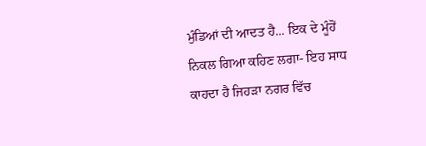ਮੁੰਡਿਆਂ ਦੀ ਆਦਤ ਹੈ... ਇਕ ਦੇ ਮੂੰਹੋਂ ਨਿਕਲ ਗਿਆ ਕਹਿਣ ਲਗਾ- ਇਹ ਸਾਧ ਕਾਹਦਾ ਹੈ ਜਿਹੜਾ ਨਗਰ ਵਿੱਚ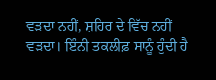ਵੜਦਾ ਨਹੀਂ, ਸ਼ਹਿਰ ਦੇ ਵਿੱਚ ਨਹੀਂ ਵੜਦਾ। ਇੰਨੀ ਤਕਲੀਫ਼ ਸਾਨੂੰ ਹੁੰਦੀ ਹੈ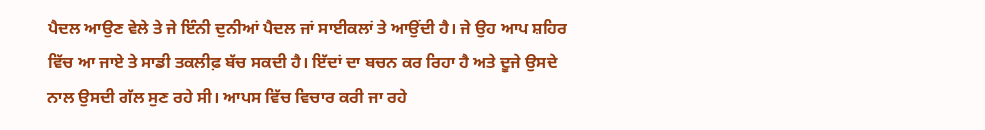ਪੈਦਲ ਆਉਣ ਵੇਲੇ ਤੇ ਜੇ ਇੰਨੀ ਦੁਨੀਆਂ ਪੈਦਲ ਜਾਂ ਸਾਈਕਲਾਂ ਤੇ ਆਉਂਦੀ ਹੈ। ਜੇ ਉਹ ਆਪ ਸ਼ਹਿਰ ਵਿੱਚ ਆ ਜਾਏ ਤੇ ਸਾਡੀ ਤਕਲੀਫ਼ ਬੱਚ ਸਕਦੀ ਹੈ। ਇੱਦਾਂ ਦਾ ਬਚਨ ਕਰ ਰਿਹਾ ਹੈ ਅਤੇ ਦੂਜੇ ਉਸਦੇ ਨਾਲ ਉਸਦੀ ਗੱਲ ਸੁਣ ਰਹੇ ਸੀ। ਆਪਸ ਵਿੱਚ ਵਿਚਾਰ ਕਰੀ ਜਾ ਰਹੇ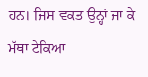ਹਨ। ਜਿਸ ਵਕਤ ਉਨ੍ਹਾਂ ਜਾ ਕੇ ਮੱਥਾ ਟੇਕਿਆ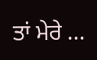ਤਾਂ ਮੇਰੇ ...